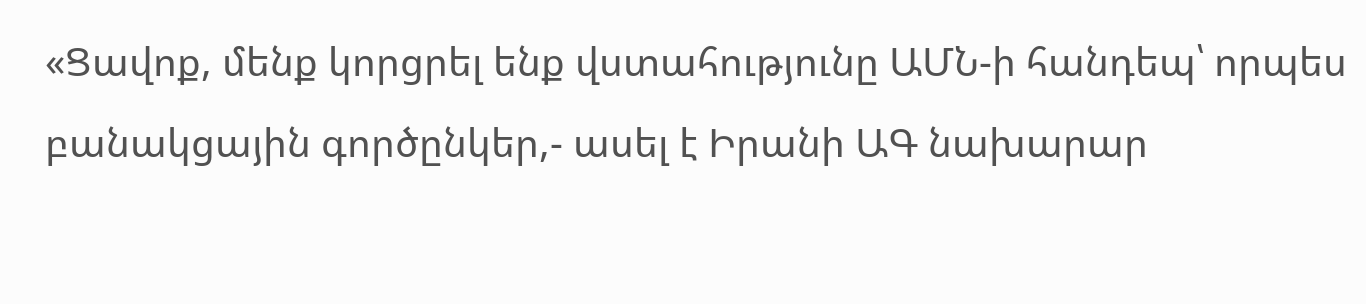«Ցավոք, մենք կորցրել ենք վստահությունը ԱՄՆ-ի հանդեպ՝ որպես բանակցային գործընկեր,- ասել է Իրանի ԱԳ նախարար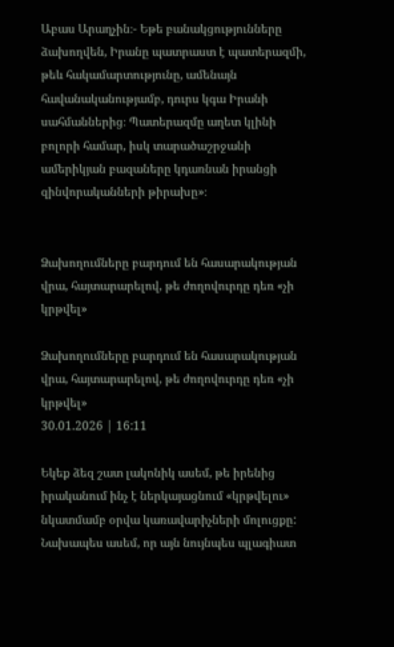Աբաս Արաղչին։- Եթե բանակցությունները ձախողվեն, Իրանը պատրաստ է պատերազմի, թեև հակամարտությունը, ամենայն հավանականությամբ, դուրս կգա Իրանի սահմաններից։ Պատերազմը աղետ կլինի բոլորի համար, իսկ տարածաշրջանի ամերիկյան բազաները կդառնան իրանցի զինվորականների թիրախը»։


Ձախողումները բարդում են հասարակության վրա, հայտարարելով, թե ժողովուրդը դեռ «չի կրթվել»

Ձախողումները բարդում են հասարակության վրա, հայտարարելով, թե ժողովուրդը դեռ «չի կրթվել»
30.01.2026 | 16:11

Եկեք ձեզ շատ լակոնիկ ասեմ, թե իրենից իրականում ինչ է ներկայացնում «կրթվելու» նկատմամբ օրվա կառավարիչների մոլուցքը: Նախապես ասեմ, որ այն նույնպես պլագիատ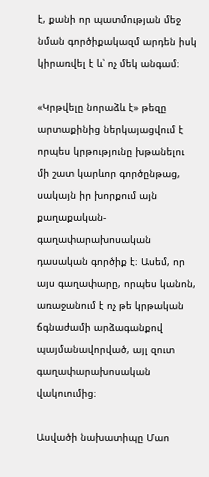է, քանի որ պատմության մեջ նման գործիքակազմ արդեն իսկ կիրառվել է և՝ ոչ մեկ անգամ։

«Կրթվելը նորաձև է» թեզը արտաքինից ներկայացվում է որպես կրթությունը խթանելու մի շատ կարևոր գործընթաց, սակայն իր խորքում այն քաղաքական-գաղափարախոսական դասական գործիք է։ Ասեմ, որ այս գաղափարը, որպես կանոն, առաջանում է ոչ թե կրթական ճգնաժամի արձագանքով պայմանավորված, այլ զուտ գաղափարախոսական վակուումից։

Ասվածի նախատիպը Մաո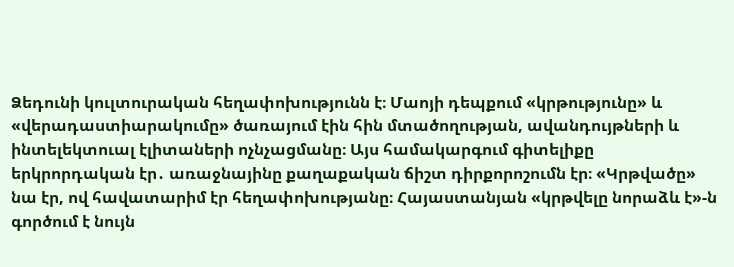Ձեդունի կուլտուրական հեղափոխությունն է։ Մաոյի դեպքում «կրթությունը» և «վերադաստիարակումը» ծառայում էին հին մտածողության, ավանդույթների և ինտելեկտուալ էլիտաների ոչնչացմանը։ Այս համակարգում գիտելիքը երկրորդական էր․ առաջնայինը քաղաքական ճիշտ դիրքորոշումն էր։ «Կրթվածը» նա էր, ով հավատարիմ էր հեղափոխությանը։ Հայաստանյան «կրթվելը նորաձև է»-ն գործում է նույն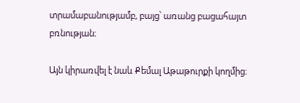տրամաբանությամբ, բայց՝ առանց բացահայտ բռնության։

Այն կիրառվել է նաև Քեմալ Աթաթուրքի կողմից։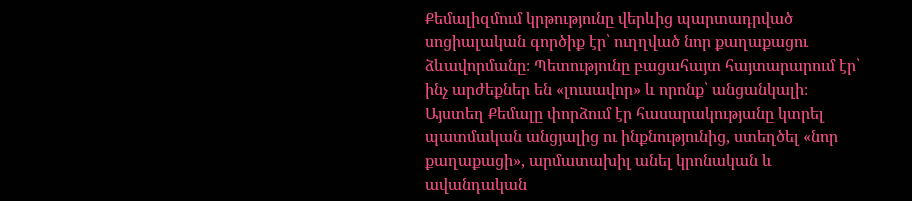Քեմալիզմում կրթությունը վերևից պարտադրված սոցիալական գործիք էր՝ ուղղված նոր քաղաքացու ձևավորմանը։ Պետությունը բացահայտ հայտարարում էր՝ ինչ արժեքներ են «լուսավոր» և որոնք՝ անցանկալի։ Այստեղ Քեմալը փորձում էր հասարակությանը կտրել պատմական անցյալից ու ինքնությունից, ստեղծել «նոր քաղաքացի», արմատախիլ անել կրոնական և ավանդական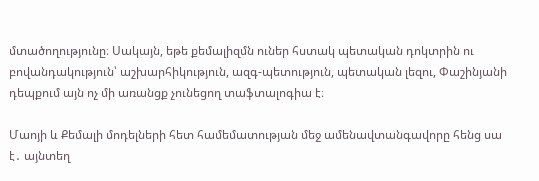մտածողությունը։ Սակայն, եթե քեմալիզմն ուներ հստակ պետական դոկտրին ու բովանդակություն՝ աշխարհիկություն, ազգ-պետություն, պետական լեզու, Փաշինյանի դեպքում այն ոչ մի առանցք չունեցող տաֆտալոգիա է։

Մաոյի և Քեմալի մոդելների հետ համեմատության մեջ ամենավտանգավորը հենց սա է․ այնտեղ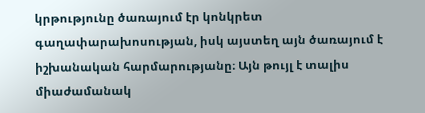կրթությունը ծառայում էր կոնկրետ գաղափարախոսության, իսկ այստեղ այն ծառայում է իշխանական հարմարությանը։ Այն թույլ է տալիս միաժամանակ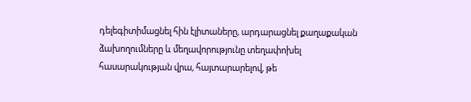դելեգիտիմացնել հին էլիտաները, արդարացնել քաղաքական ձախողումները և մեղավորությունը տեղափոխել հասարակության վրա, հայտարարելով, թե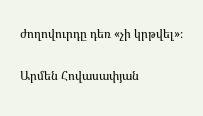ժողովուրդը դեռ «չի կրթվել»։

Արմեն Հովասափյան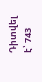Դիտվել է՝ 743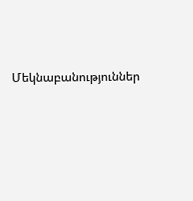Մեկնաբանություններ